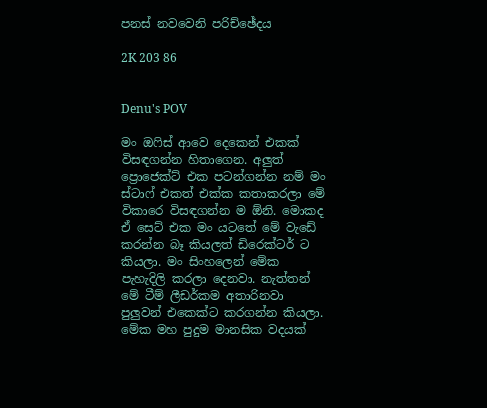පනස් නවවෙනි පරිච්ඡේදය

2K 203 86


Denu's POV

මං ඔෆිස් ආවෙ දෙකෙන් එකක් විසඳගන්න හිතාගෙන. අලුත් ප්‍රොජෙක්ට් එක පටන්ගන්න නම් මං ස්ටාෆ් එකත් එක්ක කතාකරලා මේ විකාරෙ විසඳගන්න ම ඕනි. මොකද ඒ සෙට් එක මං යටතේ මේ වැඩේ කරන්න බෑ කියලත් ඩිරෙක්ටර් ට කියලා. මං සිංහලෙන් මේක පැහැදිලි කරලා දෙනවා. නැත්තන් මේ ටීම් ලීඩර්කම අතාරිනවා පුලුවන් එකෙක්ට කරගන්න කියලා. මේක මහ පුදුම මානසික වදයක්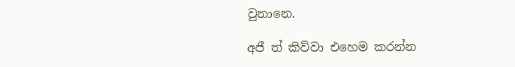වුනානෙ.

අජී ත් කිව්වා එහෙම කරන්න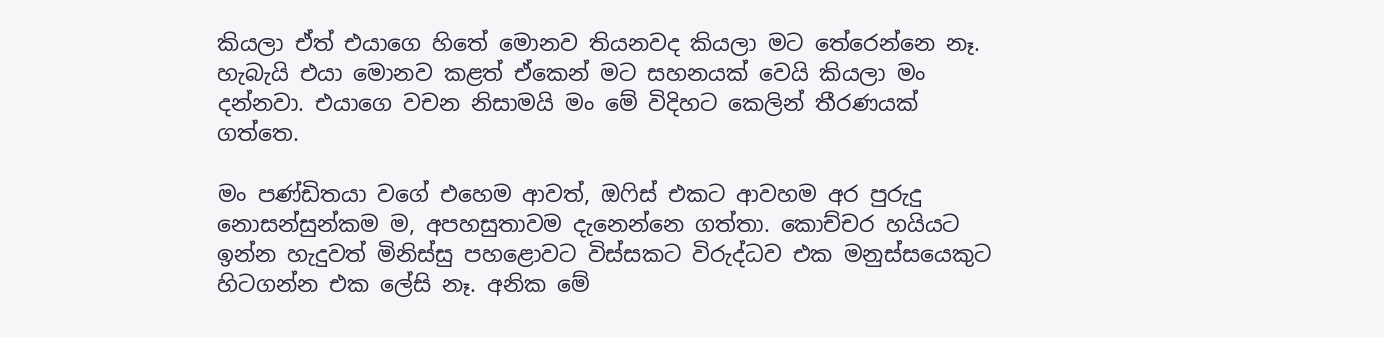කියලා ඒත් එයාගෙ හිතේ මොනව තියනවද කියලා මට තේරෙන්නෙ නෑ. හැබැයි එයා මොනව කළත් ඒකෙන් මට සහනයක් වෙයි කියලා මං දන්නවා. එයාගෙ වචන නිසාමයි මං මේ විදිහට කෙලින් තීරණයක් ගත්තෙ.

මං පණ්ඩිතයා වගේ එහෙම ආවත්, ඔෆිස් එකට ආවහම අර පුරුදු නොසන්සුන්කම ම, අපහසුතාවම දැනෙන්නෙ ගත්තා. කොච්චර හයියට ඉන්න හැදුවත් මිනිස්සු පහළොවට විස්සකට විරුද්ධව එක මනුස්සයෙකුට හිටගන්න එක ලේසි නෑ. අනික මේ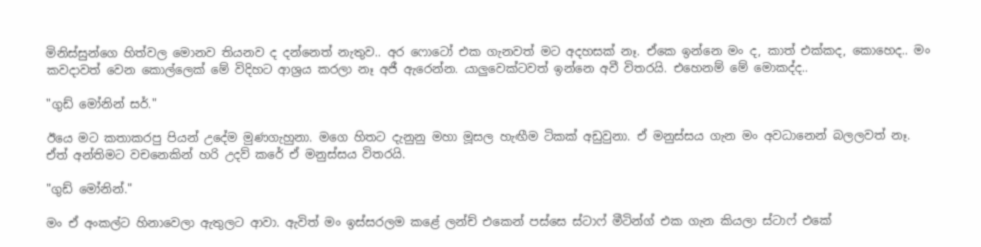මිනිස්සුන්ගෙ හිත්වල මොනව තියනව ද දන්නෙත් නැතුව.. අර ෆොටෝ එක ගැනවත් මට අදහසක් නෑ. ඒකෙ ඉන්නෙ මං ද, කාත් එක්කද, කොහෙද.. මං කවදාවත් වෙන කොල්ලෙක් මේ විදිහට ආශ්‍රය කරලා නෑ අජී ඇරෙන්න. යාලුවෙක්ටවත් ඉන්නෙ අවී විතරයි. එහෙනම් මේ මොකද්ද..

"ගුඩ් මෝනින් සර්."

ඊයෙ මට කතාකරපු පියන් උදේම මුණගැහුනා. මගෙ හිතට දැනුනු මහා මූසල හැඟීම ටිකක් අඩුවුනා. ඒ මනුස්සය ගැන මං අවධානෙන් බලලවත් නෑ. ඒත් අන්තිමට වචනෙකින් හරි උදව් කරේ ඒ මනුස්සය විතරයි.

"ගුඩ් මෝනින්."

මං ඒ අංකල්ට හිනාවෙලා ඇතුලට ආවා. ඇවිත් මං ඉස්සරලම කළේ ලන්ච් එකෙන් පස්සෙ ස්ටාෆ් මීටින්ග් එක ගැන කියලා ස්ටාෆ් එකේ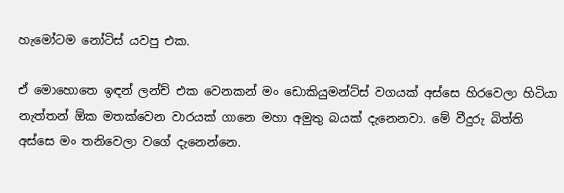හැමෝටම නෝටිස් යවපු එක.

ඒ මොහොතෙ ඉඳන් ලන්ච් එක වෙනකන් මං ඩොකියුමන්ට්ස් වගයක් අස්සෙ හිරවෙලා හිටියා නැත්තන් ඕක මතක්වෙන වාරයක් ගානෙ මහා අමුතු බයක් දැනෙනවා. මේ වීදුරු බිත්ති අස්සෙ මං තනිවෙලා වගේ දැනෙන්නෙ.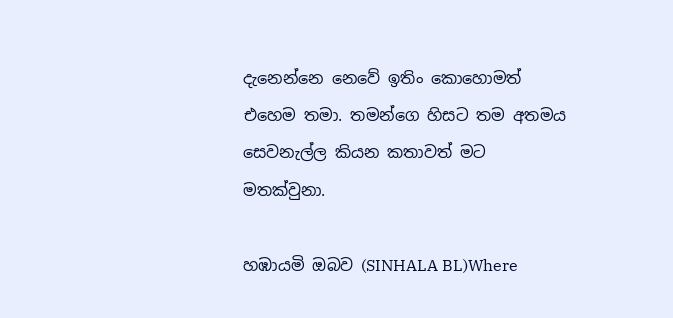දැනෙන්නෙ නෙවේ ඉතිං කොහොමත් එහෙම තමා. තමන්ගෙ හිසට තම අතමය සෙවනැල්ල කියන කතාවත් මට මතක්වුනා.

හඹායමි ඔබව (SINHALA BL)Where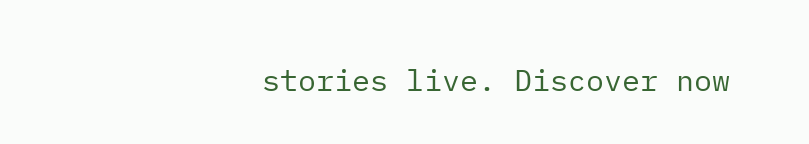stories live. Discover now